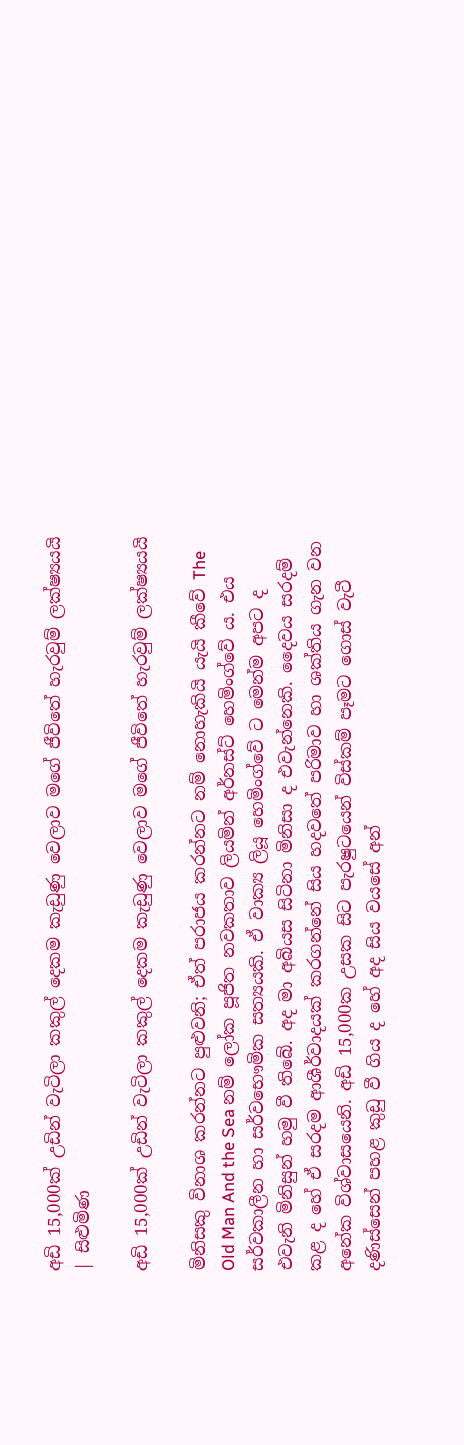අඩි 15,000ක් උඩින් වැටිලා කකුල් දෙකම කැඩුණු වෙලාව මගේ ජීවිතේ හැරවුම් ලක්ෂ්‍යයයි | සිළුමිණ

අඩි 15,000ක් උඩින් වැටිලා කකුල් දෙකම කැඩුණු වෙලාව මගේ ජීවිතේ හැරවුම් ලක්ෂ්‍යයයි

මිනිසකු විනාශ කරන්නට පුළුවනි; ඒත් පරාජය කරන්නට නම් නොහැකියි යැයි කීවේ The Old Man And the Sea නම් ලෝක පූජිත නවකතාව ලියමින් අර්නස්ට් හෙමිංග්වේ ය. එය සර්වකාලීන හා සර්වභෞමික සත්‍යයකි. ඒ වාක්‍ය ලියූ හෙමිංග්වේ ට මෙන්ම අපට ද එවැනි මිනිසුන් හමු වී තිබේ. අද මා අබියස සිටිනා මිනිසා ද එවැන්නෙකි. දෛවය සරදම් කළ ද හේ ඒ සරදම ආශීර්වාදයක් කරගන්නේ සිය හදවතේ පරිමාව හා ශක්තිය ගැන වන අනේක විශ්වාසයෙනි. අඩි 15,000ක උසක සිට පැරෂුටයෙන් විස්කම් පෑමට ගොස් වැටී දණිස්සෙන් පහළ කුඩු වී ගිය ද හේ අද සිය වයසේ අන්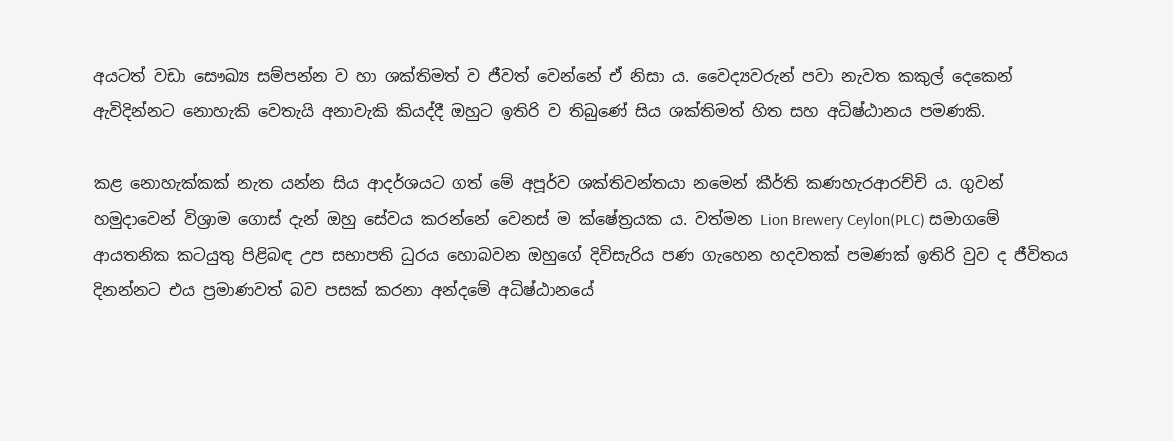අයටත් වඩා සෞඛ්‍ය සම්පන්න ව හා ශක්තිමත් ව ජීවත් වෙන්නේ ඒ නිසා ය. වෛද්‍යවරුන් පවා නැවත කකුල් දෙකෙන් ඇවිදින්නට නොහැකි වෙතැයි අනාවැකි කියද්දී ඔහුට ඉතිරි ව තිබුණේ සිය ශක්තිමත් හිත සහ අධිෂ්ඨානය පමණකි.

කළ නොහැක්කක් නැත යන්න සිය ආදර්ශයට ගත් මේ අපූර්ව ශක්තිවන්තයා නමෙන් කීර්ති කණහැරආරච්චි ය. ගුවන් හමුදාවෙන් විශ්‍රාම ගොස් දැන් ඔහු සේවය කරන්නේ වෙනස් ම ක්ෂේත්‍රයක ය. වත්මන Lion Brewery Ceylon(PLC) සමාගමේ ආයතනික කටයුතු පිළිබඳ උප සභාපති ධුරය හොබවන ඔහුගේ දිවිසැරිය පණ ගැහෙන හදවතක් පමණක් ඉතිරි වුව ද ජීවිතය දිනන්නට එය ප්‍රමාණවත් බව පසක් කරනා අන්දමේ අධිෂ්ඨානයේ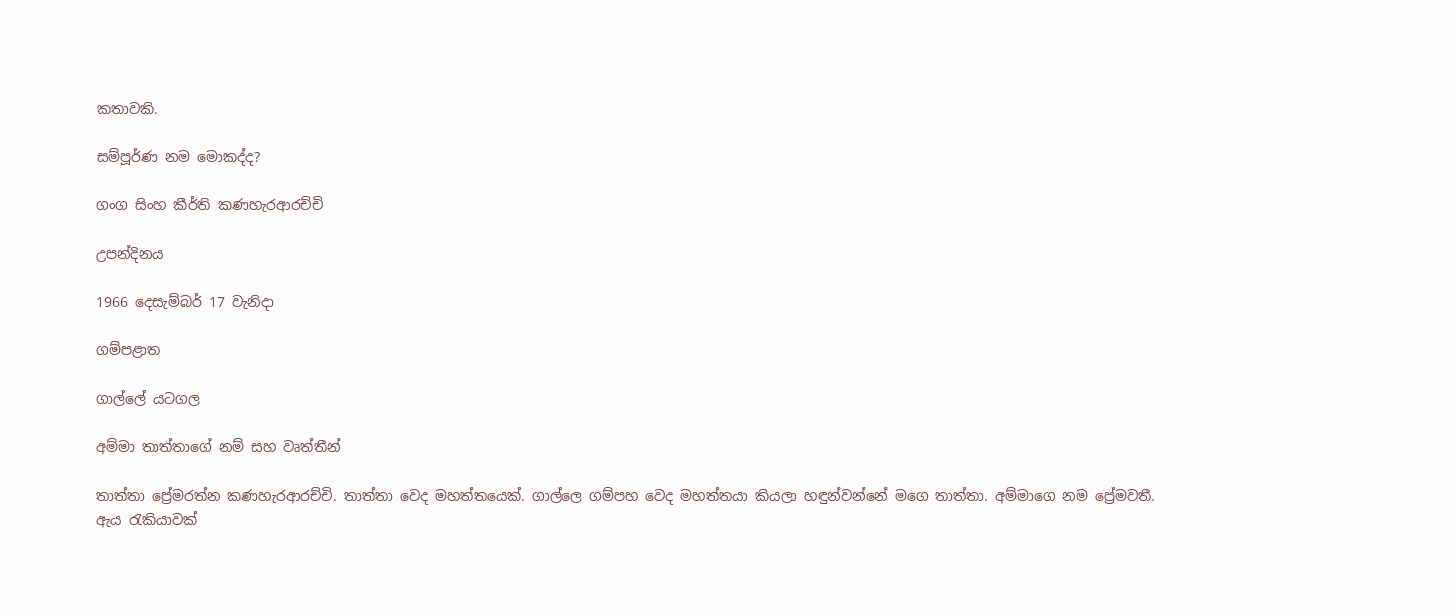කතාවකි.

සම්පූර්ණ නම මොකද්ද?

ගංග සිංහ කීර්ති කණහැරආරච්චි

උපන්දිනය

1966 දෙසැම්බර් 17 වැනිදා

ගම්පළාත

ගාල්ලේ යටගල

අම්මා තාත්තාගේ නම් සහ වෘත්තීන්

තාත්තා ප්‍රේමරත්න කණහැරආරච්චි. තාත්තා වෙද මහත්තයෙක්. ගාල්ලෙ ගම්පහ වෙද මහත්තයා කියලා හඳුන්වන්නේ මගෙ තාත්තා. අම්මාගෙ නම ප්‍රේමවතී. ඇය රැකියාවක්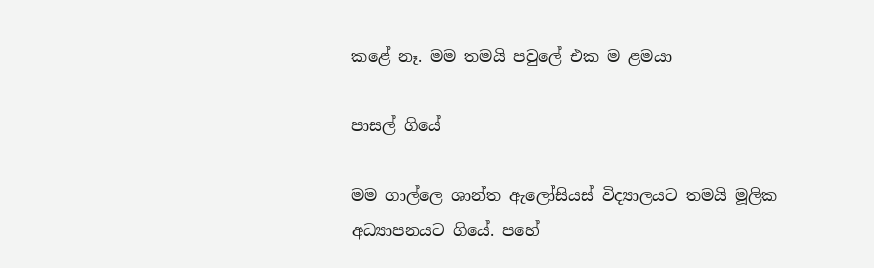කළේ නෑ. මම තමයි පවුලේ එක ම ළමයා

පාසල් ගියේ

මම ගාල්ලෙ ශාන්ත ඇලෝසියස් විද්‍යාලයට තමයි මූලික අධ්‍යාපනයට ගියේ. පහේ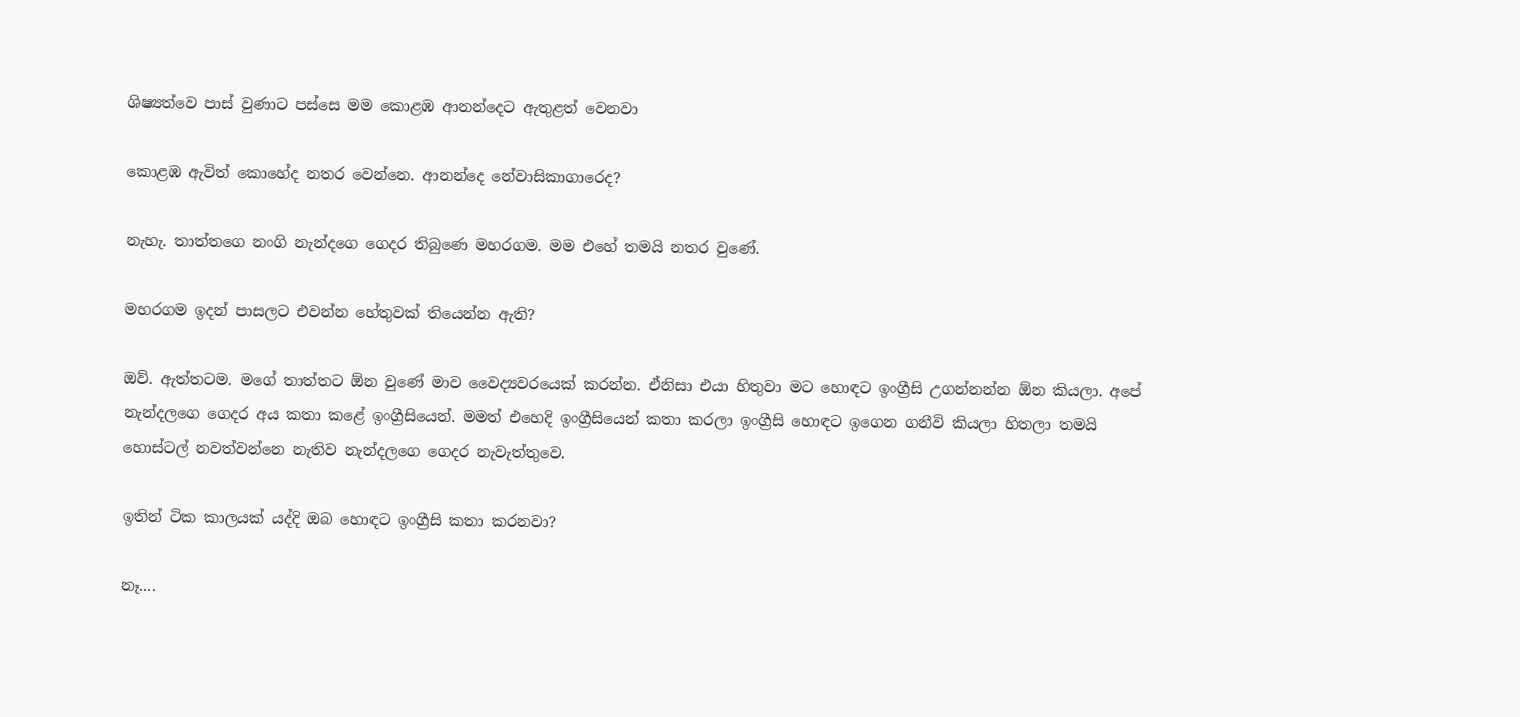ශිෂ්‍යත්වෙ පාස් වුණාට පස්සෙ මම කොළඹ ආනන්දෙට ඇතුළත් වෙනවා

කොළඹ ඇවිත් කොහේද නතර වෙන්නෙ. ආනන්දෙ නේවාසිකාගාරෙද?

නැහැ. තාත්තගෙ නංගි නැන්දගෙ ගෙදර තිබුණෙ මහරගම. මම එහේ තමයි නතර වුණේ.

මහරගම ඉදන් පාසලට එවන්න හේතුවක් තියෙන්න ඇති?

ඔව්. ඇත්තටම. මගේ තාත්තට ඕන වුණේ මාව වෛද්‍යවරයෙක් කරන්න. ඒනිසා එයා හිතුවා මට හොඳට ඉංග්‍රීසි උගන්නන්න ඕන කියලා. අපේ නැන්දලගෙ ගෙදර අය කතා කළේ ඉංග්‍රීසියෙන්. මමත් එහෙදි ඉංග්‍රීසියෙන් කතා කරලා ඉංග්‍රීසි හොඳට ඉගෙන ගනීවි කියලා හිතලා තමයි හොස්ටල් නවත්වන්නෙ නැතිව නැන්දලගෙ ගෙදර නැවැත්තුවෙ.

ඉතින් ටික කාලයක් යද්දි ඔබ හොඳට ඉංග්‍රීසි කතා කරනවා?

නෑ....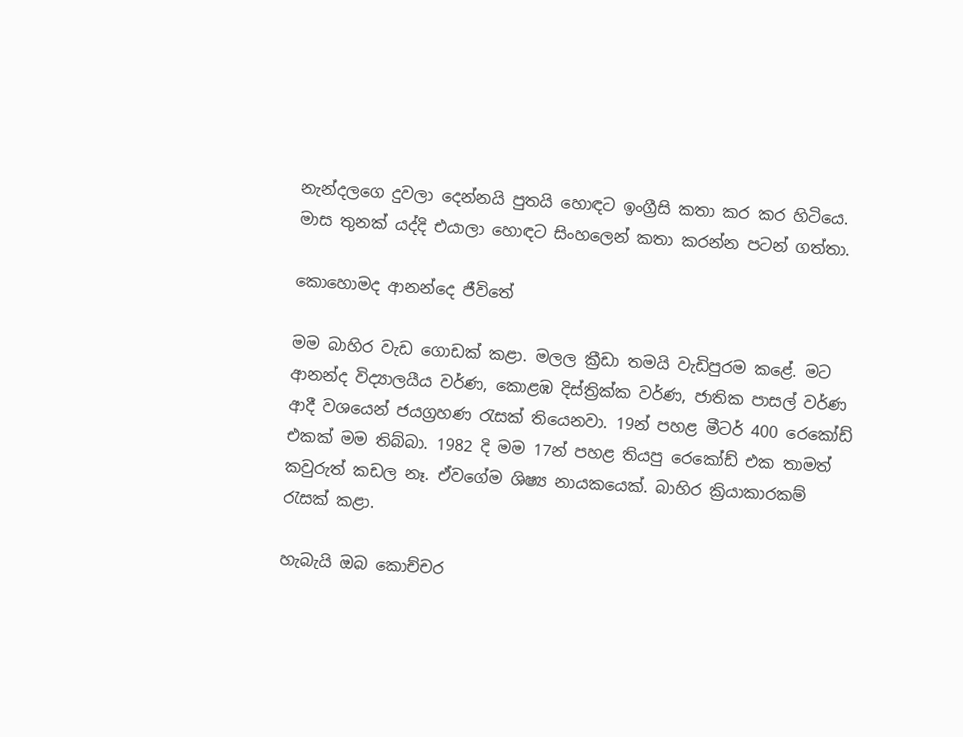නැන්දලගෙ දුවලා දෙන්නයි පුතයි හොඳට ඉංග්‍රීසි කතා කර කර හිටියෙ. මාස තුනක් යද්දි එයාලා හොඳට සිංහලෙන් කතා කරන්න පටන් ගත්තා.

කොහොමද ආනන්දෙ ජීවිතේ

මම බාහිර වැඩ ගොඩක් කළා. මලල ක්‍රීඩා තමයි වැඩිපුරම කළේ. මට ආනන්ද විද්‍යාලයීය වර්ණ, කොළඹ දිස්ත්‍රික්ක වර්ණ, ජාතික පාසල් වර්ණ ආදී වශයෙන් ජයග්‍රහණ රැසක් තියෙනවා. 19න් පහළ මීටර් 400 රෙකෝඩ් එකක් මම තිබ්බා. 1982 දි මම 17න් පහළ තියපු රෙකෝඩ් එක තාමත් කවුරුත් කඩල නෑ. ඒවගේම ශිෂ්‍ය නායකයෙක්. බාහිර ක්‍රියාකාරකම් රැසක් කළා.

හැබැයි ඔබ කොච්චර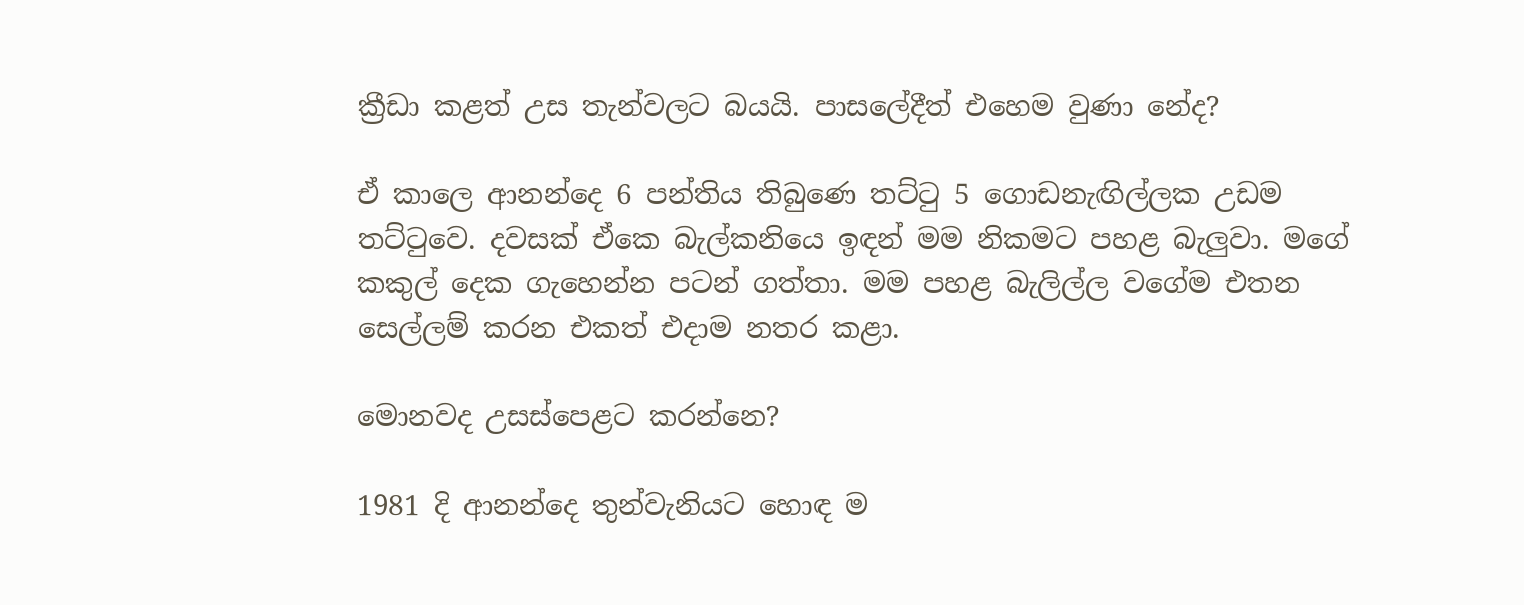ක්‍රීඩා කළත් උස තැන්වලට බයයි. පාසලේදීත් එහෙම වුණා නේද?

ඒ කාලෙ ආනන්දෙ 6 පන්තිය තිබුණෙ තට්ටු 5 ගොඩනැඟිල්ලක උඩම තට්ටුවෙ. දවසක් ඒකෙ බැල්කනියෙ ඉඳන් මම නිකමට පහළ බැලුවා. මගේ කකුල් දෙක ගැහෙන්න පටන් ගත්තා. මම පහළ බැලිල්ල වගේම එතන සෙල්ලම් කරන එකත් එදාම නතර කළා.

මොනවද උසස්පෙළට කරන්නෙ?

1981 දි ආනන්දෙ තුන්වැනියට හොඳ ම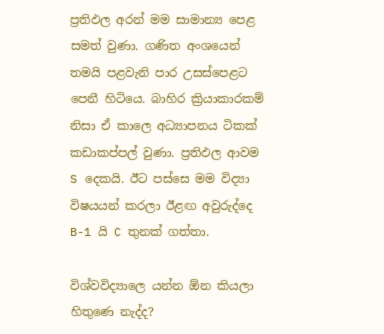ප්‍රතිඵල අරන් මම සාමාන්‍ය පෙළ සමත් වුණා. ගණිත අංශයෙන් තමයි පළවැනි පාර උසස්පෙළට පෙනී හිටියෙ. බාහිර ක්‍රියාකාරකම් නිසා ඒ කාලෙ අධ්‍යාපනය ටිකක් කඩාකප්පල් වුණා. ප්‍රතිඵල ආවම S දෙකයි. ඊට පස්සෙ මම විද්‍යා විෂයයන් කරලා ඊළඟ අවුරුද්දෙ B-1 යි C තුනක් ගත්තා.

විශ්වවිද්‍යාලෙ යන්න ඕන කියලා හිතුණෙ නැද්ද?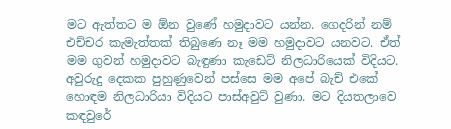මට ඇත්තට ම ඕන වුණේ හමුදාවට යන්න. ගෙදරින් නම් එච්චර කැමැත්තක් තිබුණෙ නෑ මම හමුදාවට යනවට. ඒත් මම ගුවන් හමුදාවට බැඳුණා කැඩෙට් නිලධාරියෙක් විදියට. අවුරුදු දෙකක පුහුණුවෙන් පස්සෙ මම අපේ බැච් එකේ හොඳම නිලධාරියා විදියට පාස්අවුට් වුණා. මට දියතලාවෙ කඳවුරේ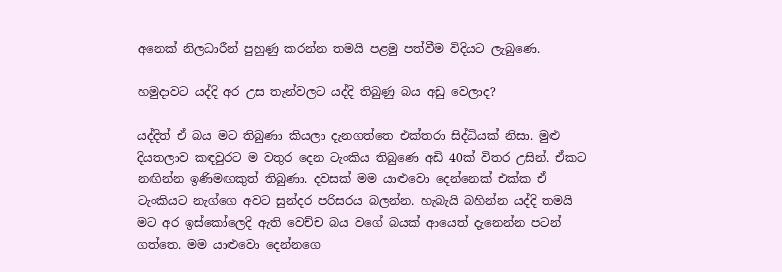අනෙක් නිලධාරීන් පුහුණු කරන්න තමයි පළමු පත්වීම විදියට ලැබුණෙ.

හමුදාවට යද්දි අර උස තැන්වලට යද්දි තිබුණු බය අඩු වෙලාද?

යද්දිත් ඒ බය මට තිබුණා කියලා දැනගත්තෙ එක්තරා සිද්ධියක් නිසා. මුළු දියතලාව කඳවුරට ම වතුර දෙන ටැංකිය තිබුණෙ අඩි 40ක් විතර උසින්. ඒකට නඟින්න ඉණිමඟකුත් තිබුණා. දවසක් මම යාළුවො දෙන්නෙක් එක්ක ඒ ටැංකියට නැග්ගෙ අවට සුන්දර පරිසරය බලන්න. හැබැයි බහින්න යද්දි තමයි මට අර ඉස්කෝලෙදි ඇති වෙච්ච බය වගේ බයක් ආයෙත් දැනෙන්න පටන් ගත්තෙ. මම යාළුවො දෙන්නගෙ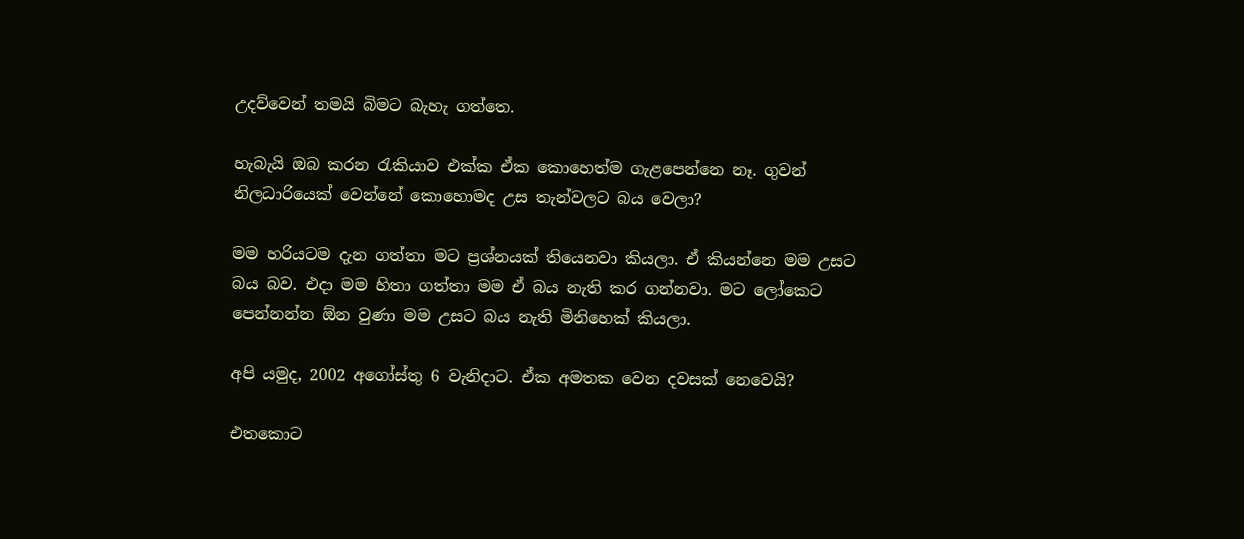උදව්වෙන් තමයි බිමට බැහැ ගත්තෙ.

හැබැයි ඔබ කරන රැකියාව එක්ක ඒක කොහෙත්ම ගැළපෙන්නෙ නෑ. ගුවන් නිලධාරියෙක් වෙන්නේ කොහොමද උස තැන්වලට බය වෙලා?

මම හරියටම දැන ගත්තා මට ප්‍රශ්නයක් තියෙනවා කියලා. ඒ කියන්නෙ මම උසට බය බව. එදා මම හිතා ගත්තා මම ඒ බය නැති කර ගන්නවා. මට ලෝකෙට පෙන්නන්න ඕන වුණා මම උසට බය නැති මිනිහෙක් කියලා.

අපි යමුද, 2002 අගෝස්තු 6 වැනිදාට. ඒක අමතක වෙන දවසක් නෙවෙයි?

එතකොට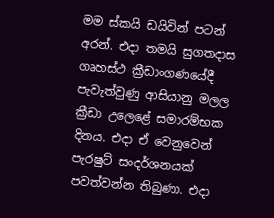මම ස්කයි ඩයිවින් පටන් අරන්. එදා තමයි සුගතදාස ගෘහස්ථ ක්‍රීඩාංගණයේදී පැවැත්වුණු ආසියානු මලල ක්‍රීඩා උලෙළේ සමාරම්භක දිනය. එදා ඒ වෙනුවෙන් පැරෂුට් සංදර්ශනයක් පවත්වන්න තිබුණා. එදා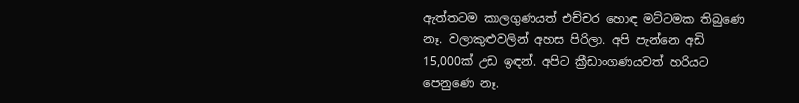ඇත්තටම කාලගුණයත් එච්චර හොඳ මට්ටමක තිබුණෙ නෑ. වලාකුළුවලින් අහස පිරිලා. අපි පැන්නෙ අඩි 15,000ක් උඩ ඉඳන්. අපිට ක්‍රීඩාංගණයවත් හරියට පෙනුණෙ නෑ.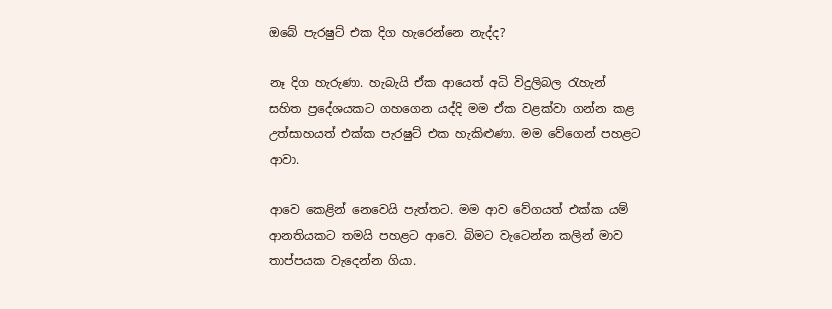ඔබේ පැරෂුට් එක දිග හැරෙන්නෙ නැද්ද?

නෑ දිග හැරුණා. හැබැයි ඒක ආයෙත් අධි විදුලිබල රැහැන් සහිත ප්‍රදේශයකට ගහගෙන යද්දි මම ඒක වළක්වා ගන්න කළ උත්සාහයත් එක්ක පැරෂුට් එක හැකිළුණා. මම වේගෙන් පහළට ආවා.

ආවෙ කෙළින් නෙවෙයි පැත්තට. මම ආව වේගයත් එක්ක යම් ආනතියකට තමයි පහළට ආවෙ. බිමට වැටෙන්න කලින් මාව තාප්පයක වැදෙන්න ගියා.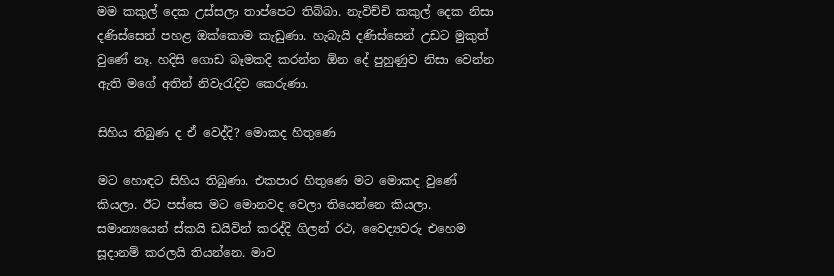මම කකුල් දෙක උස්සලා තාප්පෙට තිබ්බා. නැවිච්චි කකුල් දෙක නිසා දණිස්සෙන් පහළ ඔක්කොම කැඩුණා. හැබැයි දණිස්සෙන් උඩට මුකුත් වුණේ නෑ. හදිසි ගොඩ බෑමකදි කරන්න ඕන දේ පුහුණුව නිසා වෙන්න ඇති මගේ අතින් නිවැරැදිව කෙරුණා.

සිහිය තිබුණ ද ඒ වෙද්දි? මොකද හිතුණෙ

මට හොඳට සිහිය තිබුණා. එකපාර හිතුණෙ මට මොකද වුණේ කියලා. ඊට පස්සෙ මට මොනවද වෙලා තියෙන්නෙ කියලා. සමාන්‍යයෙන් ස්කයි ඩයිවින් කරද්දි ගිලන් රථ, වෛද්‍යවරු එහෙම සූදානම් කරලයි තියන්නෙ. මාව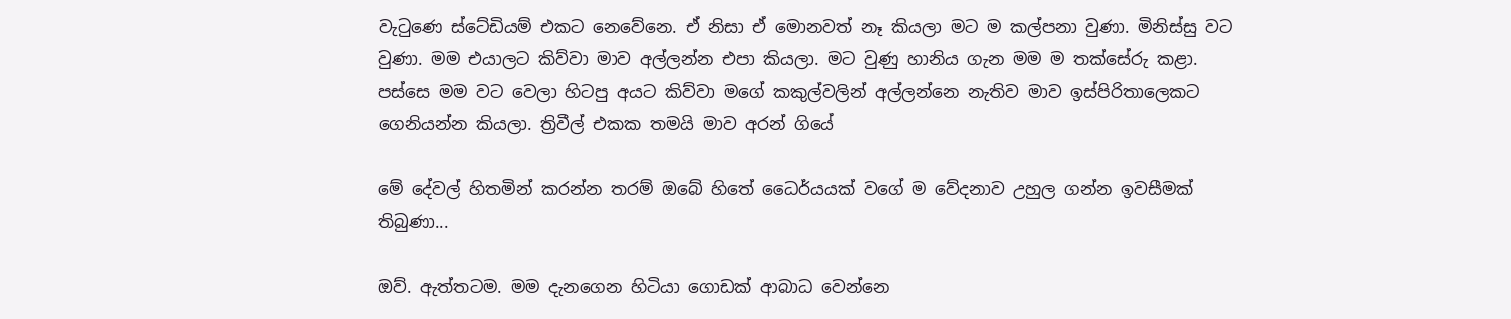වැටුණෙ ස්ටේඩියම් එකට නෙවේනෙ. ඒ නිසා ඒ මොනවත් නෑ කියලා මට ම කල්පනා වුණා. මිනිස්සු වට වුණා. මම එයාලට කිව්වා මාව අල්ලන්න එපා කියලා. මට වුණු හානිය ගැන මම ම තක්සේරු කළා. පස්සෙ මම වට වෙලා හිටපු අයට කිව්වා මගේ කකුල්වලින් අල්ලන්නෙ නැතිව මාව ඉස්පිරිතාලෙකට ගෙනියන්න කියලා. ත්‍රිවීල් එකක තමයි මාව අරන් ගියේ

මේ දේවල් හිතමින් කරන්න තරම් ඔබේ හිතේ ධෛර්යයක් වගේ ම වේදනාව උහුල ගන්න ඉවසීමක් තිබුණා...

ඔව්. ඇත්තටම. මම දැනගෙන හිටියා ගොඩක් ආබාධ වෙන්නෙ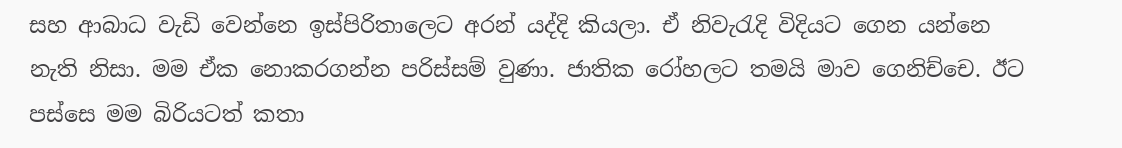සහ ආබාධ වැඩි වෙන්නෙ ඉස්පිරිතාලෙට අරන් යද්දි කියලා. ඒ නිවැරැදි විදියට ගෙන යන්නෙ නැති නිසා. මම ඒක නොකරගන්න පරිස්සම් වුණා. ජාතික රෝහලට තමයි මාව ගෙනිච්චෙ. ඊට පස්සෙ මම බිරියටත් කතා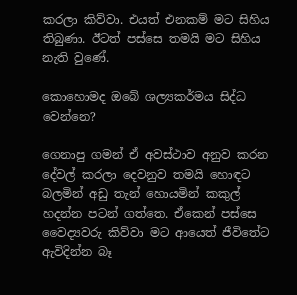කරලා කිව්වා. එයත් එනකම් මට සිහිය තිබුණා. ඊටත් පස්සෙ තමයි මට සිහිය නැති වුණේ.

කොහොමද ඔබේ ශල්‍යකර්මය සිද්ධ වෙන්නෙ?

ගෙනාපු ගමන් ඒ අවස්ථාව අනුව කරන දේවල් කරලා දෙවනුව තමයි හොඳට බලමින් අඩු තැන් හොයමින් කකුල් හදන්න පටන් ගත්තෙ. ඒකෙන් පස්සෙ වෛද්‍යවරු කිව්වා මට ආයෙත් ජීවිතේට ඇවිදින්න බෑ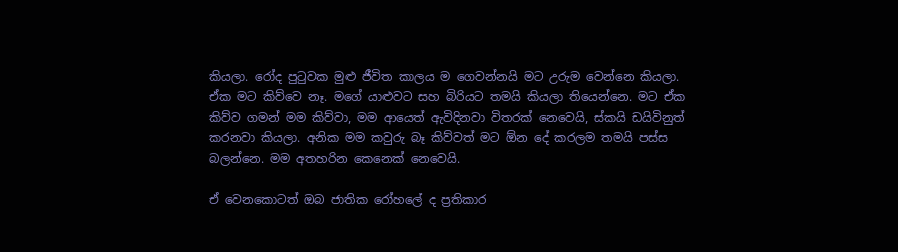කියලා. රෝද පුටුවක මුළු ජීවිත කාලය ම ගෙවන්නයි මට උරුම වෙන්නෙ කියලා. ඒක මට කිව්වෙ නෑ. මගේ යාළුවට සහ බිරියට තමයි කියලා තියෙන්නෙ. මට ඒක කිව්ව ගමන් මම කිව්වා, මම ආයෙත් ඇවිදිනවා විතරක් නෙවෙයි, ස්කයි ඩයිවිනුත් කරනවා කියලා. අනික මම කවුරු බෑ කිව්වත් මට ඕන දේ කරලම තමයි පස්ස බලන්නෙ. මම අතහරින කෙනෙක් නෙවෙයි.

ඒ වෙනකොටත් ඔබ ජාතික රෝහලේ ද ප්‍රතිකාර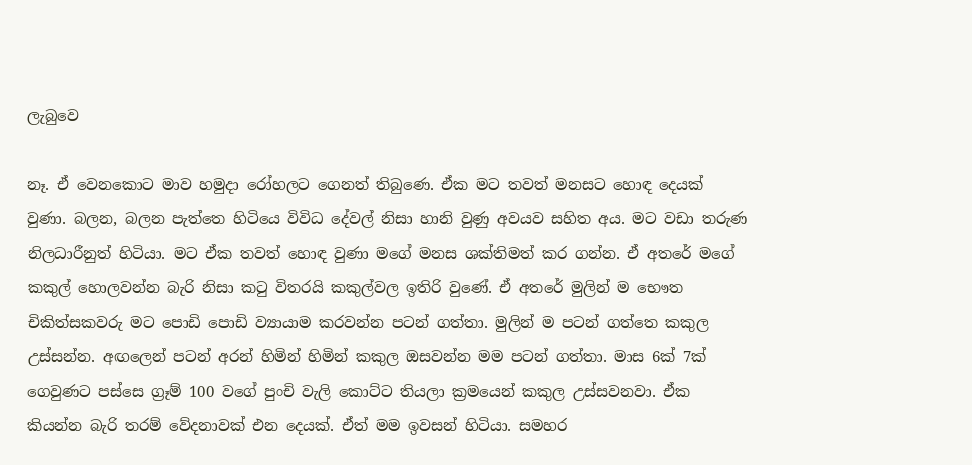ලැබුවෙ

නෑ. ඒ වෙනකොට මාව හමුදා රෝහලට ගෙනත් තිබුණෙ. ඒක මට තවත් මනසට හොඳ දෙයක් වුණා. බලන, බලන පැත්තෙ හිටියෙ විවිධ දේවල් නිසා හානි වුණු අවයව සහිත අය. මට වඩා තරුණ නිලධාරීනුත් හිටියා. මට ඒක තවත් හොඳ වුණා මගේ මනස ශක්තිමත් කර ගන්න. ඒ අතරේ මගේ කකුල් හොලවන්න බැරි නිසා කටු විතරයි කකුල්වල ඉතිරි වුණේ. ඒ අතරේ මුලින් ම භෞත චිකිත්සකවරු මට පොඩි පොඩි ව්‍යායාම කරවන්න පටන් ගත්තා. මුලින් ම පටන් ගත්තෙ කකුල උස්සන්න. අඟලෙන් පටන් අරන් හිමින් හිමින් කකුල ඔසවන්න මම පටන් ගත්තා. මාස 6ක් 7ක් ගෙවුණට පස්සෙ ග්‍රෑම් 100 වගේ පුංචි වැලි කොට්ට තියලා ක්‍රමයෙන් කකුල උස්සවනවා. ඒක කියන්න බැරි තරම් වේදනාවක් එන දෙයක්. ඒත් මම ඉවසන් හිටියා. සමහර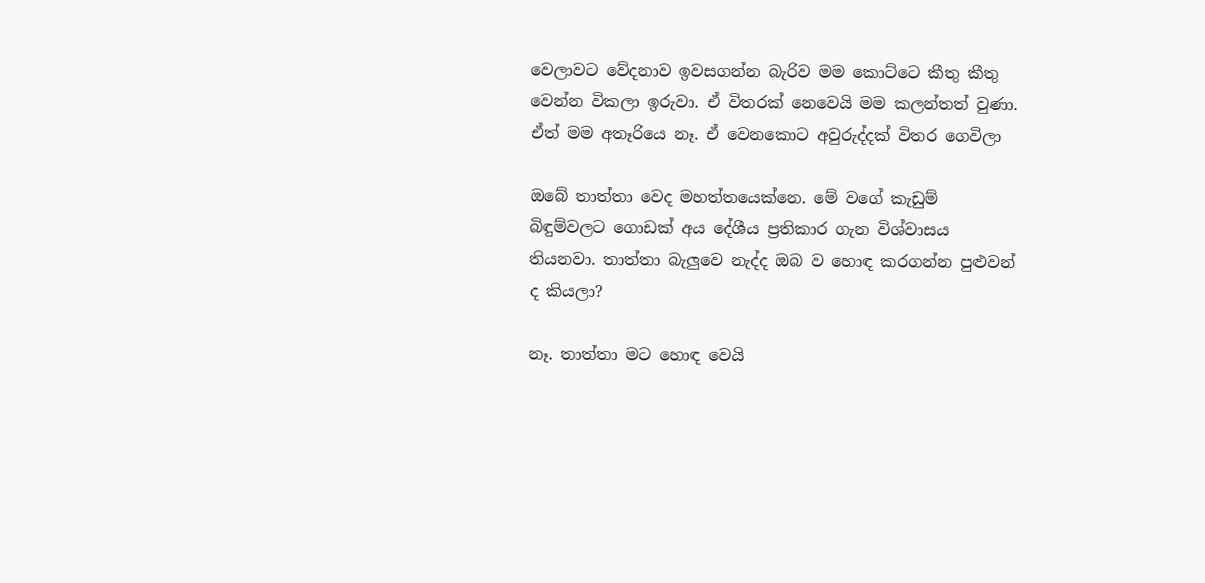වෙලාවට වේදනාව ඉවසගන්න බැරිව මම කොට්ටෙ කීතු කීතු වෙන්න විකලා ඉරුවා. ඒ විතරක් නෙවෙයි මම කලන්තත් වුණා. ඒත් මම අතෑරියෙ නෑ. ඒ වෙනකොට අවුරුද්දක් විතර ගෙවිලා

ඔබේ තාත්තා වෙද මහත්තයෙක්නෙ. මේ වගේ කැඩුම් බිඳුම්වලට ගොඩක් අය දේශීය ප්‍රතිකාර ගැන විශ්වාසය තියනවා. තාත්තා බැලුවෙ නැද්ද ඔබ ව හොඳ කරගන්න පුළුවන් ද කියලා?

නෑ. තාත්තා මට හොඳ වෙයි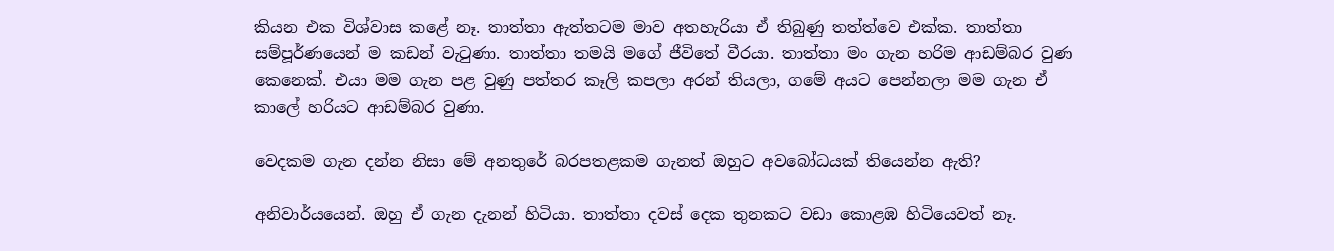කියන එක විශ්වාස කළේ නෑ. තාත්තා ඇත්තටම මාව අතහැරියා ඒ තිබුණු තත්ත්වෙ එක්ක. තාත්තා සම්පූර්ණයෙන් ම කඩන් වැටුණා. තාත්තා තමයි මගේ ජීවිතේ වීරයා. තාත්තා මං ගැන හරිම ආඩම්බර වුණ කෙනෙක්. එයා මම ගැන පළ වුණු පත්තර කෑලි කපලා අරන් තියලා, ගමේ අයට පෙන්නලා මම ගැන ඒ කාලේ හරියට ආඩම්බර වුණා.

වෙදකම ගැන දන්න නිසා මේ අනතුරේ බරපතළකම ගැනත් ඔහුට අවබෝධයක් තියෙන්න ඇති?

අනිවාර්යයෙන්. ඔහු ඒ ගැන දැනන් හිටියා. තාත්තා දවස් දෙක තුනකට වඩා කොළඹ හිටියෙවත් නෑ.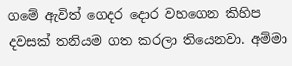ගමේ ඇවිත් ගෙදර දොර වහගෙන කිහිප දවසක් තනියම ගත කරලා තියෙනවා. අම්මා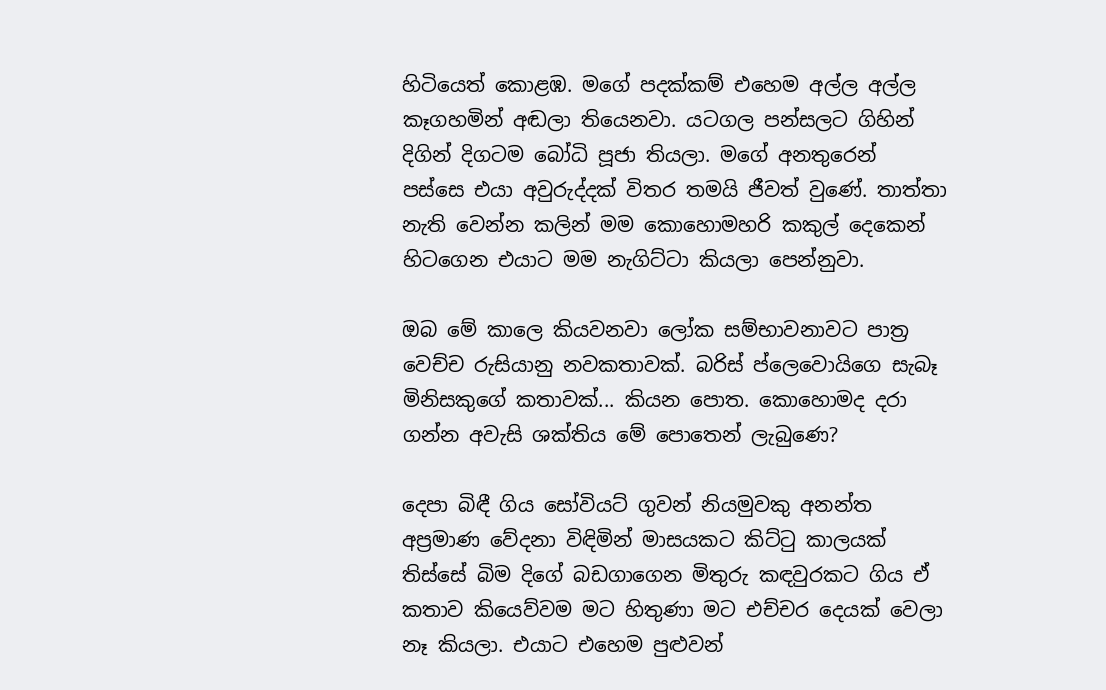හිටියෙත් කොළඹ. මගේ පදක්කම් එහෙම අල්ල අල්ල කෑගහමින් අඬලා තියෙනවා. යටගල පන්සලට ගිහින් දිගින් දිගටම බෝධි පූජා තියලා. මගේ අනතුරෙන් පස්සෙ එයා අවුරුද්දක් විතර තමයි ජීවත් වුණේ. තාත්තා නැති වෙන්න කලින් මම කොහොමහරි කකුල් දෙකෙන් හිටගෙන එයාට මම නැගිට්ටා කියලා පෙන්නුවා.

ඔබ මේ කාලෙ කියවනවා ලෝක සම්භාවනාවට පාත්‍ර වෙච්ච රුසියානු නවකතාවක්. බරිස් ප්ලෙවොයිගෙ සැබෑ මිනිසකුගේ කතාවක්... කියන පොත. කොහොමද දරා ගන්න අවැසි ශක්තිය මේ පොතෙන් ලැබුණෙ?

දෙපා බිඳී ගිය සෝවියට් ගුවන් නියමුවකු අනන්ත අප්‍රමාණ වේදනා විඳිමින් මාසයකට කිට්ටු කාලයක් තිස්සේ බිම දිගේ බඩගාගෙන මිතුරු කඳවුරකට ගිය ඒ කතාව කියෙව්වම මට හිතුණා මට එච්චර දෙයක් වෙලා නෑ කියලා. එයාට එහෙම පුළුවන්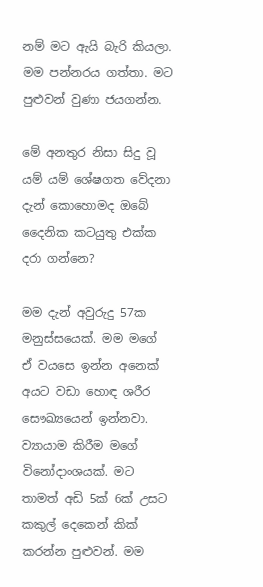නම් මට ඇයි බැරි කියලා. මම පන්නරය ගත්තා. මට පුළුවන් වුණා ජයගන්න.

මේ අනතුර නිසා සිදු වූ යම් යම් ශේෂගත වේදනා දැන් කොහොමද ඔබේ දෛනික කටයුතු එක්ක දරා ගන්නෙ?

මම දැන් අවුරුදු 57ක මනුස්සයෙක්. මම මගේ ඒ වයසෙ ඉන්න අනෙක් අයට වඩා හොඳ ශරීර සෞඛ්‍යයෙන් ඉන්නවා. ව්‍යායාම කිරීම මගේ විනෝදාංශයක්. මට තාමත් අඩි 5ක් 6ක් උසට කකුල් දෙකෙන් කික් කරන්න පුළුවන්. මම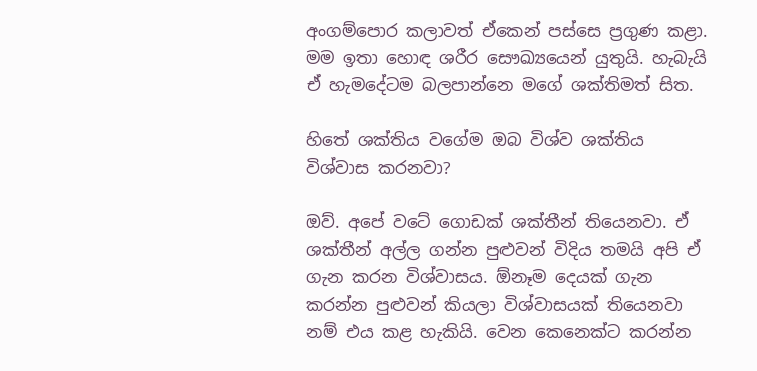අංගම්පොර කලාවත් ඒකෙන් පස්සෙ ප්‍රගුණ කළා. මම ඉතා හොඳ ශරීර සෞඛ්‍යයෙන් යුතුයි. හැබැයි ඒ හැමදේටම බලපාන්නෙ මගේ ශක්තිමත් සිත.

හිතේ ශක්තිය වගේම ඔබ විශ්ව ශක්තිය විශ්වාස කරනවා?

ඔව්. අපේ වටේ ගොඩක් ශක්තීන් තියෙනවා. ඒ ශක්තීන් අල්ල ගන්න පුළුවන් විදිය තමයි අපි ඒ ගැන කරන විශ්වාසය. ඕනෑම දෙයක් ගැන කරන්න පුළුවන් කියලා විශ්වාසයක් තියෙනවා නම් එය කළ හැකියි. වෙන කෙනෙක්ට කරන්න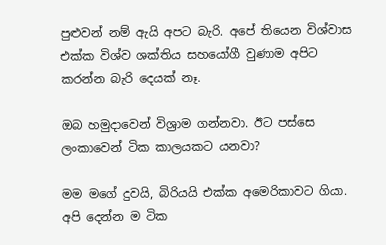පුළුවන් නම් ඇයි අපට බැරි. අපේ තියෙන විශ්වාස එක්ක විශ්ව ශක්තිය සහයෝගී වුණාම අපිට කරන්න බැරි දෙයක් නෑ.

ඔබ හමුදාවෙන් විශ්‍රාම ගන්නවා. ඊට පස්සෙ ලංකාවෙන් ටික කාලයකට යනවා?

මම මගේ දුවයි, බිරියයි එක්ක අමෙරිකාවට ගියා. අපි දෙන්න ම ටික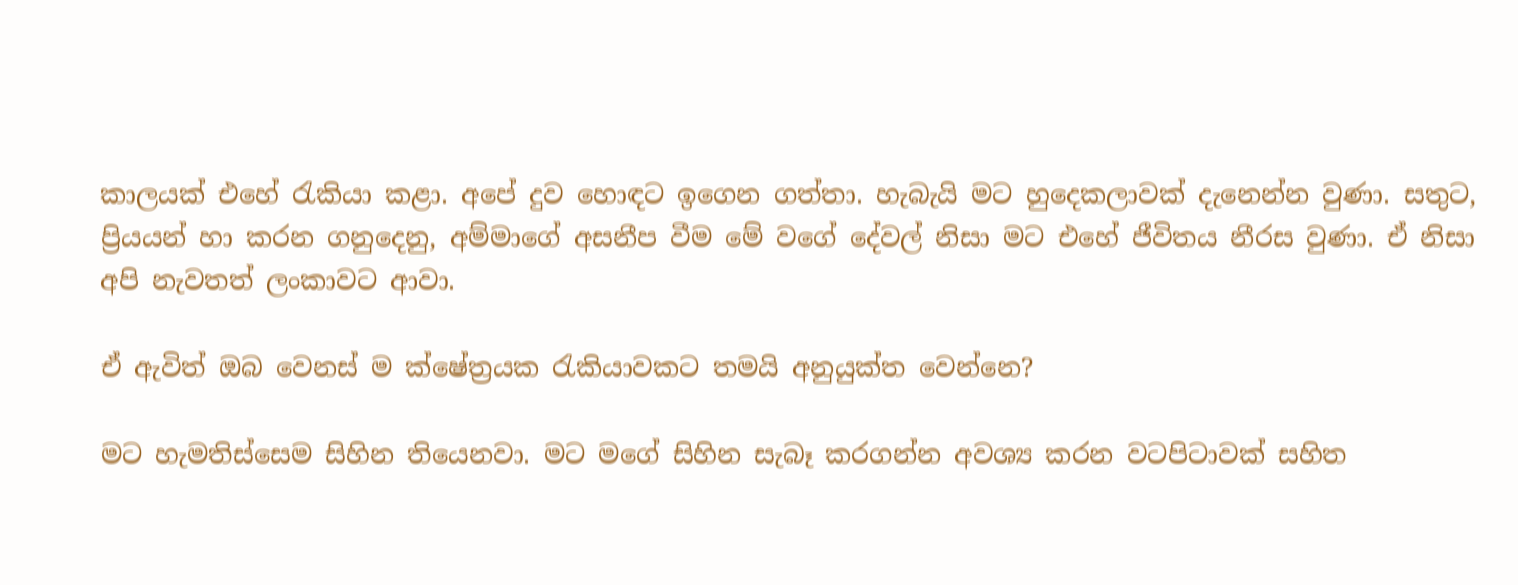කාලයක් එහේ රැකියා කළා. අපේ දුව හොඳට ඉගෙන ගත්තා. හැබැයි මට හුදෙකලාවක් දැනෙන්න වුණා. සතුට, ප්‍රියයන් හා කරන ගනුදෙනු, අම්මාගේ අසනීප වීම මේ වගේ දේවල් නිසා මට එහේ ජීවිතය නීරස වුණා. ඒ නිසා අපි නැවතත් ලංකාවට ආවා.

ඒ ඇවිත් ඔබ වෙනස් ම ක්ෂේත්‍රයක රැකියාවකට තමයි අනුයුක්ත වෙන්නෙ?

මට හැමතිස්සෙම සිහින තියෙනවා. මට මගේ සිහින සැබෑ කරගන්න අවශ්‍ය කරන වටපිටාවක් සහිත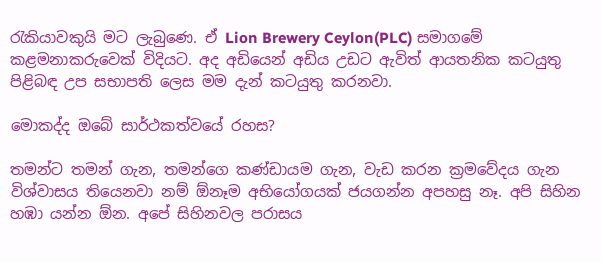රැකියාවකුයි මට ලැබුණෙ. ඒ Lion Brewery Ceylon(PLC) සමාගමේ කළමනාකරුවෙක් විදියට. අද අඩියෙන් අඩිය උඩට ඇවිත් ආයතනික කටයුතු පිළිබඳ උප සභාපති ලෙස මම දැන් කටයුතු කරනවා.

මොකද්ද ඔබේ සාර්ථකත්වයේ රහස?

තමන්ට තමන් ගැන, තමන්ගෙ කණ්ඩායම ගැන, වැඩ කරන ක්‍රමවේදය ගැන විශ්වාසය තියෙනවා නම් ඕනෑම අභියෝගයක් ජයගන්න අපහසු නෑ. අපි සිහින හඹා යන්න ඕන. අපේ සිහිනවල පරාසය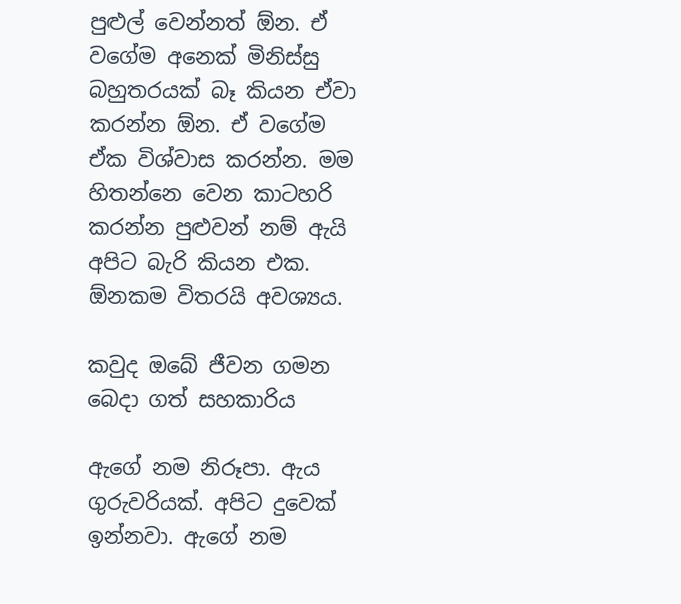පුළුල් වෙන්නත් ඕන. ඒ වගේම අනෙක් මිනිස්සු බහුතරයක් බෑ කියන ඒවා කරන්න ඕන. ඒ වගේම ඒක විශ්වාස කරන්න. මම හිතන්නෙ වෙන කාටහරි කරන්න පුළුවන් නම් ඇයි අපිට බැරි කියන එක. ඕනකම විතරයි අවශ්‍යය.

කවුද ඔබේ ජීවන ගමන බෙදා ගත් සහකාරිය

ඇගේ නම නිරූපා. ඇය ගුරුවරියක්. අපිට දුවෙක් ඉන්නවා. ඇගේ නම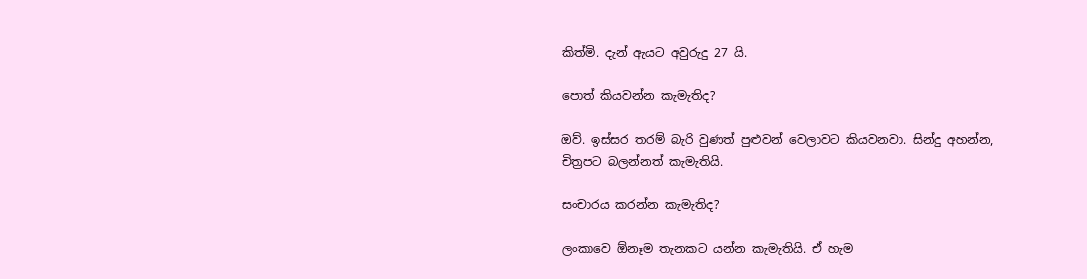කිත්මි. දැන් ඇයට අවුරුදු 27 යි.

පොත් කියවන්න කැමැතිද?

ඔව්. ඉස්සර තරම් බැරි වුණත් පුළුවන් වෙලාවට කියවනවා. සින්දු අහන්න, චිත්‍රපට බලන්නත් කැමැතියි.

සංචාරය කරන්න කැමැතිද?

ලංකාවෙ ඕනෑම තැනකට යන්න කැමැතියි. ඒ හැම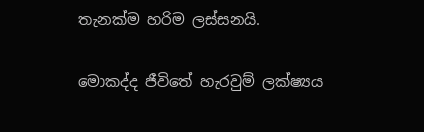තැනක්ම හරිම ලස්සනයි.

මොකද්ද ජීවිතේ හැරවුම් ලක්ෂ්‍යය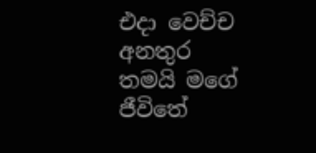එදා වෙච්ච අනතුර තමයි මගේ ජීවිතේ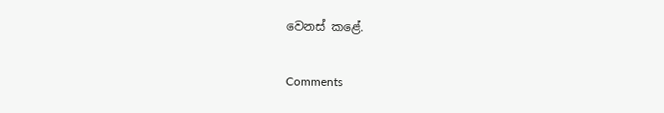වෙනස් කළේ.

Comments